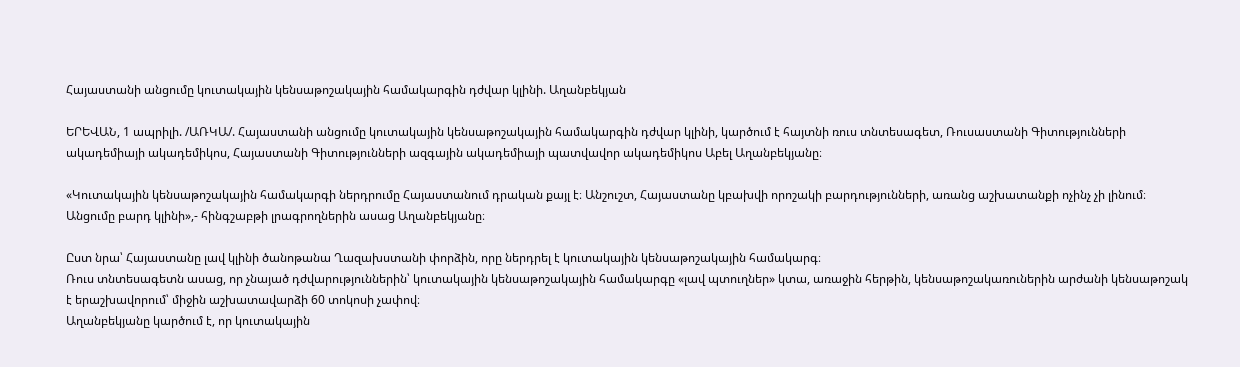Հայաստանի անցումը կուտակային կենսաթոշակային համակարգին դժվար կլինի. Աղանբեկյան

ԵՐԵՎԱՆ, 1 ապրիլի. /ԱՌԿԱ/. Հայաստանի անցումը կուտակային կենսաթոշակային համակարգին դժվար կլինի, կարծում է հայտնի ռուս տնտեսագետ, Ռուսաստանի Գիտությունների ակադեմիայի ակադեմիկոս, Հայաստանի Գիտությունների ազգային ակադեմիայի պատվավոր ակադեմիկոս Աբել Աղանբեկյանը։

«Կուտակային կենսաթոշակային համակարգի ներդրումը Հայաստանում դրական քայլ է։ Անշուշտ, Հայաստանը կբախվի որոշակի բարդությունների, առանց աշխատանքի ոչինչ չի լինում։ Անցումը բարդ կլինի»,- հինգշաբթի լրագրողներին ասաց Աղանբեկյանը։

Ըստ նրա՝ Հայաստանը լավ կլինի ծանոթանա Ղազախստանի փորձին, որը ներդրել է կուտակային կենսաթոշակային համակարգ։
Ռուս տնտեսագետն ասաց, որ չնայած դժվարություններին՝ կուտակային կենսաթոշակային համակարգը «լավ պտուղներ» կտա, առաջին հերթին, կենսաթոշակառուներին արժանի կենսաթոշակ է երաշխավորում՝ միջին աշխատավարձի 60 տոկոսի չափով։
Աղանբեկյանը կարծում է, որ կուտակային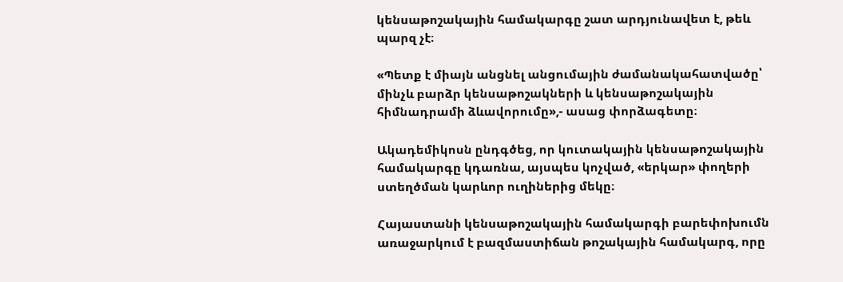կենսաթոշակային համակարգը շատ արդյունավետ է, թեև պարզ չէ։

«Պետք է միայն անցնել անցումային ժամանակահատվածը՝ մինչև բարձր կենսաթոշակների և կենսաթոշակային հիմնադրամի ձևավորումը»,- ասաց փորձագետը։

Ակադեմիկոսն ընդգծեց, որ կուտակային կենսաթոշակային համակարգը կդառնա, այսպես կոչված, «երկար» փողերի ստեղծման կարևոր ուղիներից մեկը։

Հայաստանի կենսաթոշակային համակարգի բարեփոխումն առաջարկում է բազմաստիճան թոշակային համակարգ, որը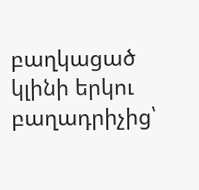բաղկացած կլինի երկու բաղադրիչից՝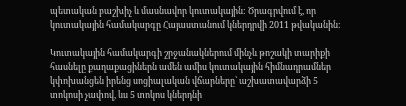պետական բաշխիչ և մասնավոր կուտակային: Ծրագրվում է, որ կուտակային համակարգը Հայաստանում կներդրվի 2011 թվականին:

Կուտակային համակարգի շրջանակներում մինչև թոշակի տարիքի հասնելը քաղաքացիներն ամեն ամիս կուտակային հիմնադրամներ կփոխանցեն իրենց սոցիալական վճարները՝ աշխատավարձի 5 տոկոսի չափով, ևս 5 տոկոս կներդնի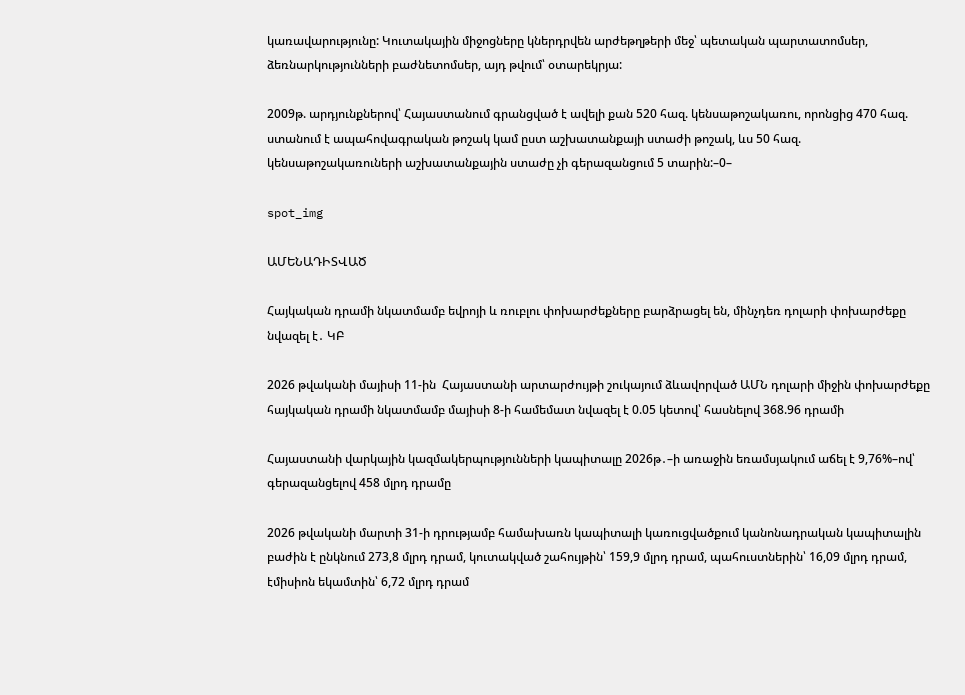կառավարությունը: Կուտակային միջոցները կներդրվեն արժեթղթերի մեջ՝ պետական պարտատոմսեր, ձեռնարկությունների բաժնետոմսեր, այդ թվում՝ օտարեկրյա:

2009թ. արդյունքներով՝ Հայաստանում գրանցված է ավելի քան 520 հազ. կենսաթոշակառու, որոնցից 470 հազ. ստանում է ապահովագրական թոշակ կամ ըստ աշխատանքայի ստաժի թոշակ, ևս 50 հազ. կենսաթոշակառուների աշխատանքային ստաժը չի գերազանցում 5 տարին:–0–

spot_img

ԱՄԵՆԱԴԻՏՎԱԾ

Հայկական դրամի նկատմամբ եվրոյի և ռուբլու փոխարժեքները բարձրացել են, մինչդեռ դոլարի փոխարժեքը նվազել է․ ԿԲ

2026 թվականի մայիսի 11-ին  Հայաստանի արտարժույթի շուկայում ձևավորված ԱՄՆ դոլարի միջին փոխարժեքը  հայկական դրամի նկատմամբ մայիսի 8-ի համեմատ նվազել է 0.05 կետով՝ հասնելով 368.96 դրամի

Հայաստանի վարկային կազմակերպությունների կապիտալը 2026թ․–ի առաջին եռամսյակում աճել է 9,76%–ով՝ գերազանցելով 458 մլրդ դրամը

2026 թվականի մարտի 31-ի դրությամբ համախառն կապիտալի կառուցվածքում կանոնադրական կապիտալին բաժին է ընկնում 273,8 մլրդ դրամ, կուտակված շահույթին՝ 159,9 մլրդ դրամ, պահուստներին՝ 16,09 մլրդ դրամ, էմիսիոն եկամտին՝ 6,72 մլրդ դրամ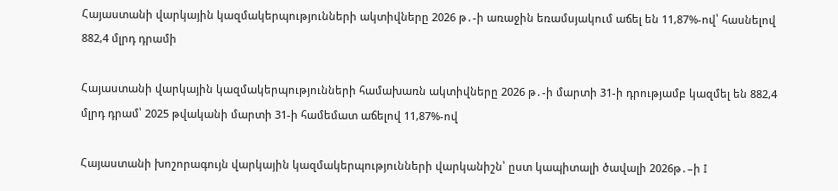Հայաստանի վարկային կազմակերպությունների ակտիվները 2026 թ․-ի առաջին եռամսյակում աճել են 11,87%-ով՝ հասնելով 882,4 մլրդ դրամի

Հայաստանի վարկային կազմակերպությունների համախառն ակտիվները 2026 թ․-ի մարտի 31-ի դրությամբ կազմել են 882,4 մլրդ դրամ՝ 2025 թվականի մարտի 31-ի համեմատ աճելով 11,87%-ով

Հայաստանի խոշորագույն վարկային կազմակերպությունների վարկանիշն՝ ըստ կապիտալի ծավալի 2026թ․–ի I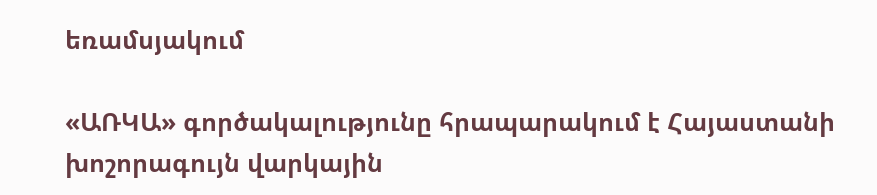եռամսյակում

«ԱՌԿԱ» գործակալությունը հրապարակում է Հայաստանի խոշորագույն վարկային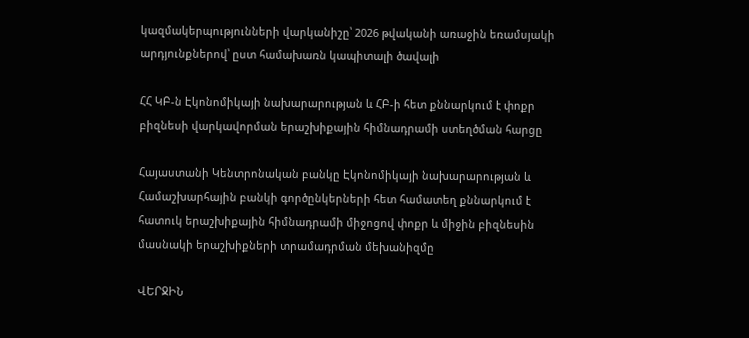կազմակերպությունների վարկանիշը՝ 2026 թվականի առաջին եռամսյակի արդյունքներով՝ ըստ համախառն կապիտալի ծավալի

ՀՀ ԿԲ-ն Էկոնոմիկայի նախարարության և ՀԲ-ի հետ քննարկում է փոքր բիզնեսի վարկավորման երաշխիքային հիմնադրամի ստեղծման հարցը

Հայաստանի Կենտրոնական բանկը Էկոնոմիկայի նախարարության և Համաշխարհային բանկի գործընկերների հետ համատեղ քննարկում է հատուկ երաշխիքային հիմնադրամի միջոցով փոքր և միջին բիզնեսին մասնակի երաշխիքների տրամադրման մեխանիզմը

ՎԵՐՋԻՆ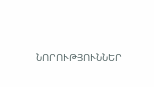ՆՈՐՈՒԹՅՈՒՆՆԵՐ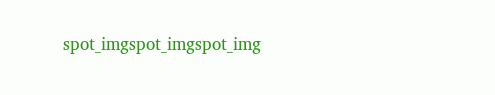spot_imgspot_imgspot_img